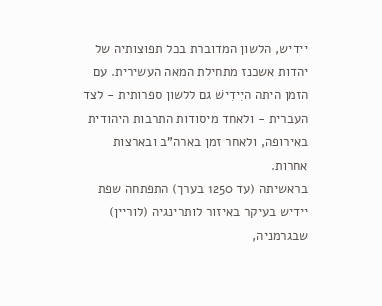יידיש, הלשון המדוברת בכל תפוצותיה של יהדות אשכנז מתחילת המאה העשירית. עם הזמן היתה היִידִישׁ גם ללשון ספרותית - לצד העברית - ולאחד מיסודות התרבות היהודית באירופה, ולאחר זמן בארה"ב ובארצות אחרות.
בראשיתה (עד 1250 בערך) התפתחה שפת יידיש בעיקר באיזור לותרינגיה (לוריין) שבגרמניה,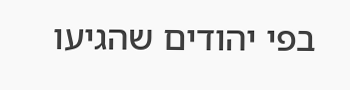בפי יהודים שהגיעו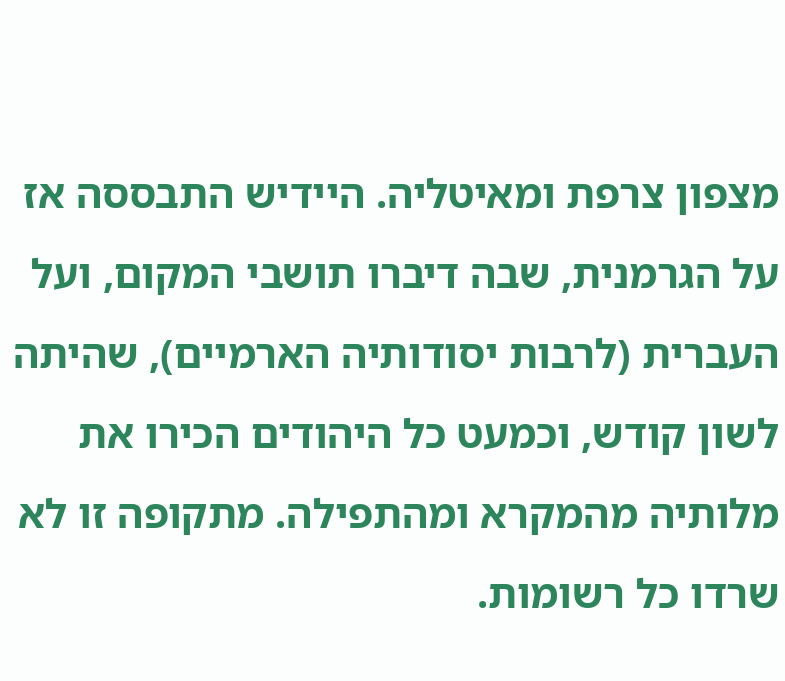מצפון צרפת ומאיטליה. היידיש התבססה אז על הגרמנית, שבה דיברו תושבי המקום, ועל העברית (לרבות יסודותיה הארמיים), שהיתה לשון קודש, וכמעט כל היהודים הכירו את מלותיה מהמקרא ומהתפילה. מתקופה זו לא שרדו כל רשומות.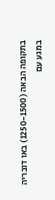בתקופה הבאה (1250-1500) באו דובריה במגע עם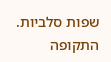שפות סלביות. התקופה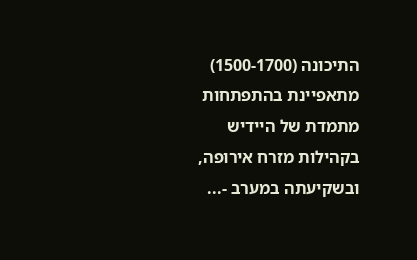התיכונה (1500-1700) מתאפיינת בהתפתחות מתמדת של היידיש בקהילות מזרח אירופה, ובשקיעתה במערב -...